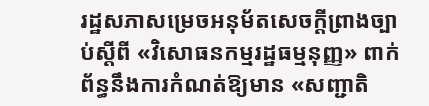រដ្ឋសភាសម្រេចអនុម័តសេចក្ដីព្រាងច្បាប់ស្តីពី «វិសោធនកម្មរដ្ឋធម្មនុញ្ញ» ពាក់ព័ន្ធនឹងការកំណត់ឱ្យមាន «សញ្ជាតិ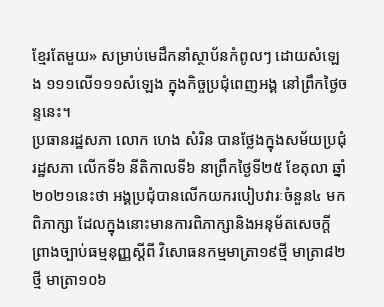ខ្មែរតែមួយ» សម្រាប់មេដឹកនាំស្ថាប័នកំពូលៗ ដោយសំឡេង ១១១លើ១១១សំឡេង ក្នុងកិច្ចប្រជុំពេញអង្គ នៅព្រឹកថ្ងៃចន្ទនេះ។
ប្រធានរដ្ឋសភា លោក ហេង សំរិន បានថ្លែងក្នុងសម័យប្រជុំរដ្ឋសភា លើកទី៦ នីតិកាលទី៦ នាព្រឹកថ្ងៃទី២៥ ខែតុលា ឆ្នាំ២០២១នេះថា អង្គប្រជុំបានលើកយករបៀបវារៈចំនួន៤ មកពិភាក្សា ដែលក្នុងនោះមានការពិភាក្សានិងអនុម័តសេចក្ដីព្រាងច្បាប់ធម្មនុញ្ញស្តីពី វិសោធនកម្មមាត្រា១៩ថ្មី មាត្រា៨២ថ្មី មាត្រា១០៦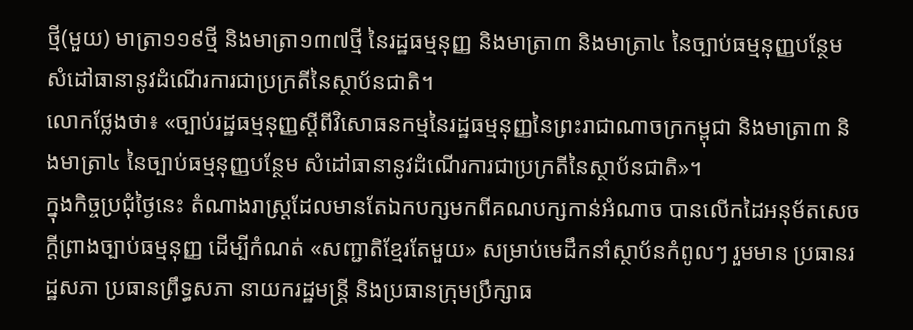ថ្មី(មួយ) មាត្រា១១៩ថ្មី និងមាត្រា១៣៧ថ្មី នៃរដ្ឋធម្មនុញ្ញ និងមាត្រា៣ និងមាត្រា៤ នៃច្បាប់ធម្មនុញ្ញបន្ថែម សំដៅធានានូវដំណើរការជាប្រក្រតីនៃស្ថាប័នជាតិ។
លោកថ្លែងថា៖ «ច្បាប់រដ្ឋធម្មនុញ្ញស្ដីពីវិសោធនកម្មនៃរដ្ឋធម្មនុញ្ញនៃព្រះរាជាណាចក្រកម្ពុជា និងមាត្រា៣ និងមាត្រា៤ នៃច្បាប់ធម្មនុញ្ញបន្ថែម សំដៅធានានូវដំណើរការជាប្រក្រតីនៃស្ថាប័នជាតិ»។
ក្នុងកិច្ចប្រជុំថ្ងៃនេះ តំណាងរាស្ត្រដែលមានតែឯកបក្សមកពីគណបក្សកាន់អំណាច បានលើកដៃអនុម័តសេចក្ដីព្រាងច្បាប់ធម្មនុញ្ញ ដើម្បីកំណត់ «សញ្ជាតិខ្មែរតែមួយ» សម្រាប់មេដឹកនាំស្ថាប័នកំពូលៗ រួមមាន ប្រធានរដ្ឋសភា ប្រធានព្រឹទ្ធសភា នាយករដ្ឋមន្រ្តី និងប្រធានក្រុមប្រឹក្សាធ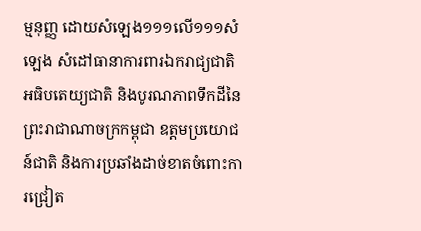ម្មនុញ្ញ ដោយសំឡេង១១១លើ១១១សំឡេង សំដៅធានាការពារឯករាជ្យជាតិ អធិបតេយ្យជាតិ និងបូរណភាពទឹកដីនៃព្រះរាជាណាចក្រកម្ពុជា ឧត្តមប្រយោជន៍ជាតិ និងការប្រឆាំងដាច់ខាតចំពោះការជ្រៀត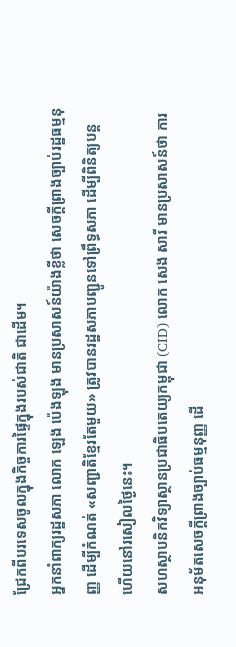ជ្រែកពីបរទេសចូលក្នុងកិច្ចការផ្ទៃក្នុងរបស់ជាតិ ជាដើម។
អ្នកនាំពាក្យរដ្ឋសភា លោក ឡេង ប៉េងឡុង មានប្រសាសន៍យ៉ាងខ្លីថា សេចក្ដីព្រាងច្បាប់រដ្ឋធម្មនុញ្ញ ដើម្បីកំណត់ «សញ្ជាតិខ្មែរតែមួយ» ត្រូវបានរដ្ឋសភាបញ្ជូនទៅព្រឹទ្ធសភា ដើម្បីពិនិត្យបន្តហើយនៅរសៀលថ្ងៃនេះ។
សហស្ថាបនិកវិទ្យាស្ថានប្រជាធិបតេយ្យកម្ពុជា (CID) លោក សេង សារី មានប្រសាសន៍ថា ការអនុម័តសេចក្ដីព្រាងច្បាប់ធម្មនុញ្ញ ដើ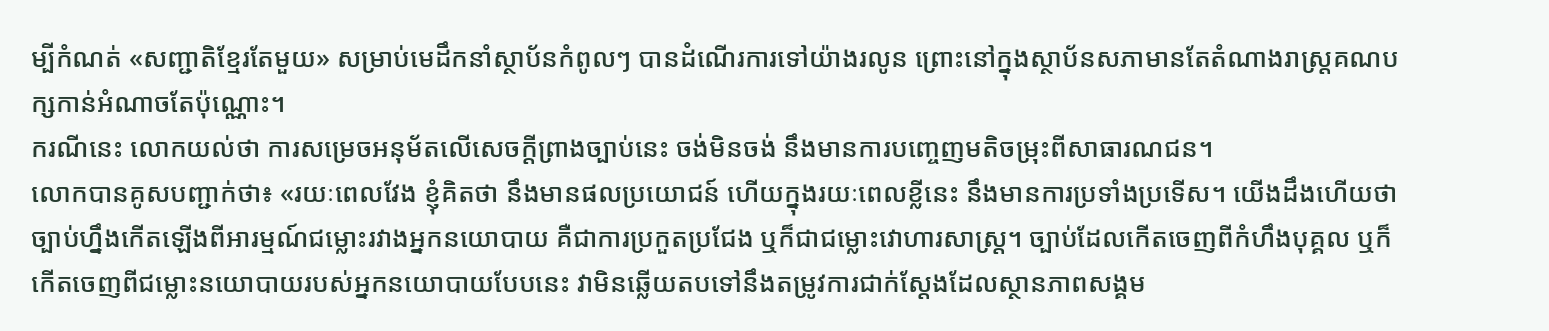ម្បីកំណត់ «សញ្ជាតិខ្មែរតែមួយ» សម្រាប់មេដឹកនាំស្ថាប័នកំពូលៗ បានដំណើរការទៅយ៉ាងរលូន ព្រោះនៅក្នុងស្ថាប័នសភាមានតែតំណាងរាស្ត្រគណបក្សកាន់អំណាចតែប៉ុណ្ណោះ។
ករណីនេះ លោកយល់ថា ការសម្រេចអនុម័តលើសេចក្ដីព្រាងច្បាប់នេះ ចង់មិនចង់ នឹងមានការបញ្ចេញមតិចម្រុះពីសាធារណជន។
លោកបានគូសបញ្ជាក់ថា៖ «រយៈពេលវែង ខ្ញុំគិតថា នឹងមានផលប្រយោជន៍ ហើយក្នុងរយៈពេលខ្លីនេះ នឹងមានការប្រទាំងប្រទើស។ យើងដឹងហើយថា ច្បាប់ហ្នឹងកើតឡើងពីអារម្មណ៍ជម្លោះរវាងអ្នកនយោបាយ គឺជាការប្រកួតប្រជែង ឬក៏ជាជម្លោះវោហារសាស្ត្រ។ ច្បាប់ដែលកើតចេញពីកំហឹងបុគ្គល ឬក៏កើតចេញពីជម្លោះនយោបាយរបស់អ្នកនយោបាយបែបនេះ វាមិនឆ្លើយតបទៅនឹងតម្រូវការជាក់ស្តែងដែលស្ថានភាពសង្គម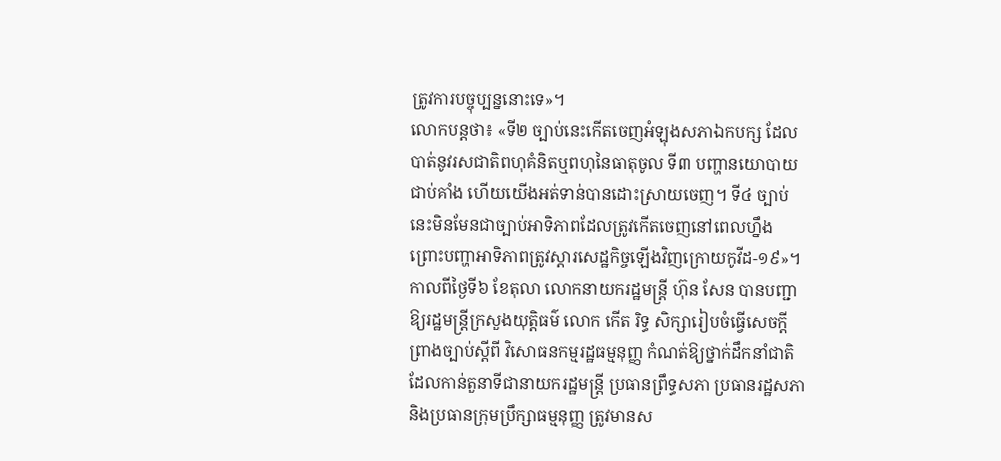ត្រូវការបច្ចុប្បន្ននោះទេ»។
លោកបន្តថា៖ «ទី២ ច្បាប់នេះកើតចេញអំឡុងសភាឯកបក្ស ដែលបាត់នូវរសជាតិពហុគំនិតឬពហុនៃធាតុចូល ទី៣ បញ្ហានយោបាយជាប់គាំង ហើយយើងអត់ទាន់បានដោះស្រាយចេញ។ ទី៤ ច្បាប់នេះមិនមែនជាច្បាប់អាទិភាពដែលត្រូវកើតចេញនៅពេលហ្នឹង ព្រោះបញ្ហាអាទិភាពត្រូវស្តារសេដ្ឋកិច្ចឡើងវិញក្រោយកូវីដ-១៩»។
កាលពីថ្ងៃទី៦ ខែតុលា លោកនាយករដ្ឋមន្ត្រី ហ៊ុន សែន បានបញ្ជាឱ្យរដ្ឋមន្ត្រីក្រសួងយុត្តិធម៌ លោក កើត រិទ្ធ សិក្សារៀបចំធ្វើសេចក្ដីព្រាងច្បាប់ស្តីពី វិសោធនកម្មរដ្ឋធម្មនុញ្ញ កំណត់ឱ្យថ្នាក់ដឹកនាំជាតិ ដែលកាន់តួនាទីជានាយករដ្ឋមន្ត្រី ប្រធានព្រឹទ្ធសភា ប្រធានរដ្ឋសភា និងប្រធានក្រុមប្រឹក្សាធម្មនុញ្ញ ត្រូវមានស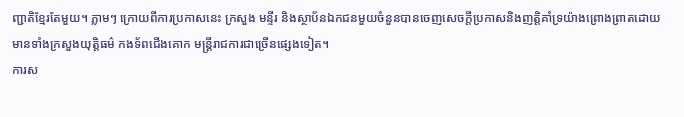ញ្ជាតិខ្មែរតែមួយ។ ភ្លាមៗ ក្រោយពីការប្រកាសនេះ ក្រសួង មន្ទីរ និងស្ថាប័នឯកជនមួយចំនួនបានចេញសេចក្ដីប្រកាសនិងញត្តិគាំទ្រយ៉ាងព្រោងព្រាតដោយមានទាំងក្រសួងយុត្តិធម៌ កងទ័ពជើងគោក មន្រ្តីរាជការជាច្រើនផ្សេងទៀត។
ការស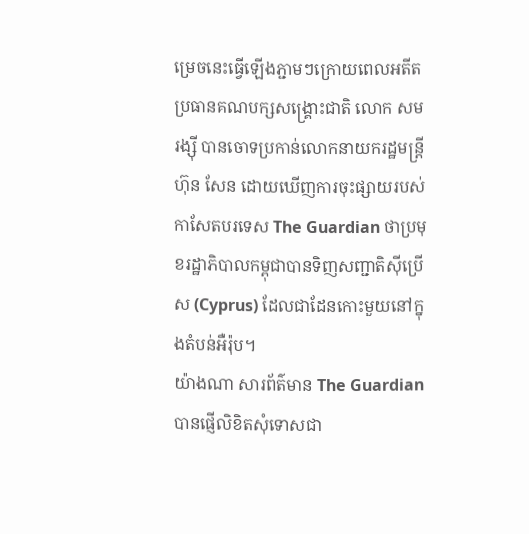ម្រេចនេះធ្វើឡើងភ្ជាមៗក្រោយពេលអតីតប្រធានគណបក្សសង្រ្គោះជាតិ លោក សម រង្ស៊ី បានចោទប្រកាន់លោកនាយករដ្ឋមន្ត្រី ហ៊ុន សែន ដោយឃើញការចុះផ្សាយរបស់កាសែតបរទេស The Guardian ថាប្រមុខរដ្ឋាភិបាលកម្ពុជាបានទិញសញ្ជាតិស៊ីប្រើស (Cyprus) ដែលជាដែនកោះមួយនៅក្នុងតំបន់អឺរ៉ុប។
យ៉ាងណា សារព័ត៌មាន The Guardian បានផ្ញើលិខិតសុំទោសជា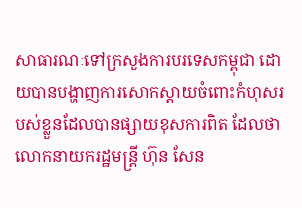សាធារណៈទៅក្រសួងការបរទេសកម្ពុជា ដោយបានបង្ហាញការសោកស្ដាយចំពោះកំហុសរបស់ខ្លួនដែលបានផ្សាយខុសការពិត ដែលថា លោកនាយករដ្ឋមន្ត្រី ហ៊ុន សែន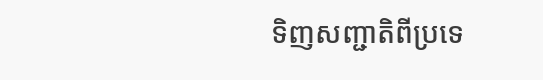ទិញសញ្ជាតិពីប្រទេ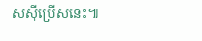សស៊ីប្រើសនេះ៕